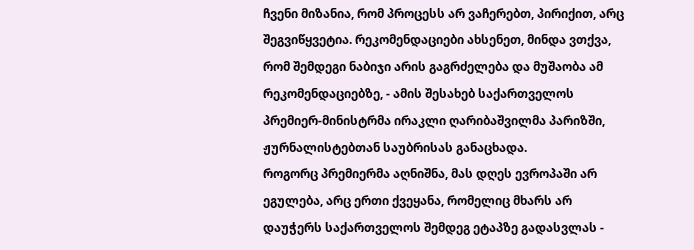ჩვენი მიზანია, რომ პროცესს არ ვაჩერებთ, პირიქით, არც შეგვიწყვეტია. რეკომენდაციები ახსენეთ, მინდა ვთქვა, რომ შემდეგი ნაბიჯი არის გაგრძელება და მუშაობა ამ რეკომენდაციებზე, - ამის შესახებ საქართველოს პრემიერ-მინისტრმა ირაკლი ღარიბაშვილმა პარიზში, ჟურნალისტებთან საუბრისას განაცხადა.
როგორც პრემიერმა აღნიშნა, მას დღეს ევროპაში არ ეგულება, არც ერთი ქვეყანა, რომელიც მხარს არ დაუჭერს საქართველოს შემდეგ ეტაპზე გადასვლას -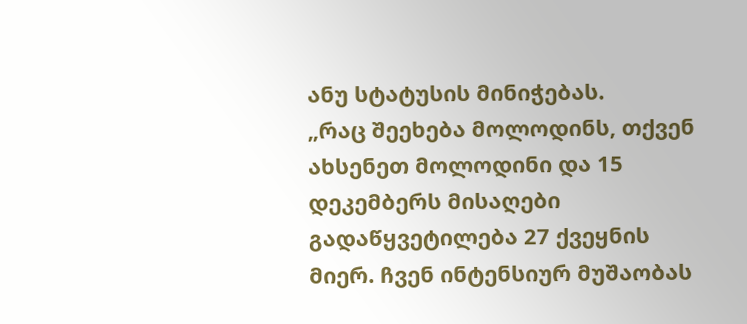ანუ სტატუსის მინიჭებას.
„რაც შეეხება მოლოდინს, თქვენ ახსენეთ მოლოდინი და 15 დეკემბერს მისაღები გადაწყვეტილება 27 ქვეყნის მიერ. ჩვენ ინტენსიურ მუშაობას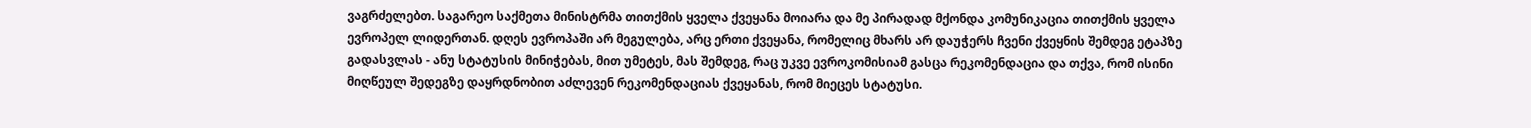ვაგრძელებთ. საგარეო საქმეთა მინისტრმა თითქმის ყველა ქვეყანა მოიარა და მე პირადად მქონდა კომუნიკაცია თითქმის ყველა ევროპელ ლიდერთან. დღეს ევროპაში არ მეგულება, არც ერთი ქვეყანა, რომელიც მხარს არ დაუჭერს ჩვენი ქვეყნის შემდეგ ეტაპზე გადასვლას - ანუ სტატუსის მინიჭებას, მით უმეტეს, მას შემდეგ, რაც უკვე ევროკომისიამ გასცა რეკომენდაცია და თქვა, რომ ისინი მიღწეულ შედეგზე დაყრდნობით აძლევენ რეკომენდაციას ქვეყანას, რომ მიეცეს სტატუსი.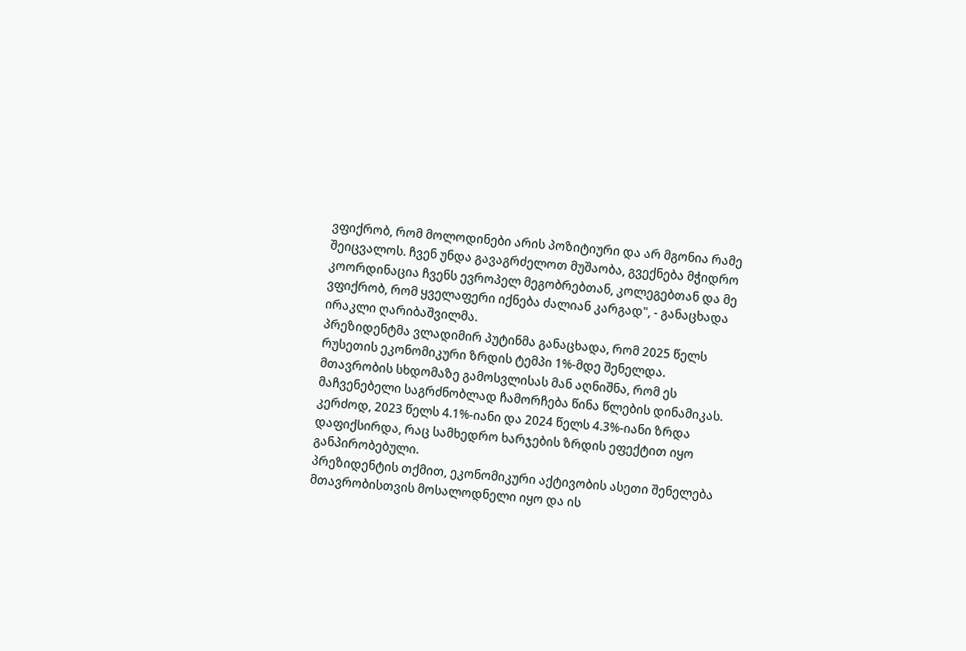ვფიქრობ, რომ მოლოდინები არის პოზიტიური და არ მგონია რამე შეიცვალოს. ჩვენ უნდა გავაგრძელოთ მუშაობა, გვექნება მჭიდრო კოორდინაცია ჩვენს ევროპელ მეგობრებთან, კოლეგებთან და მე ვფიქრობ, რომ ყველაფერი იქნება ძალიან კარგად", - განაცხადა ირაკლი ღარიბაშვილმა.
პრეზიდენტმა ვლადიმირ პუტინმა განაცხადა, რომ 2025 წელს რუსეთის ეკონომიკური ზრდის ტემპი 1%-მდე შენელდა.
მთავრობის სხდომაზე გამოსვლისას მან აღნიშნა, რომ ეს მაჩვენებელი საგრძნობლად ჩამორჩება წინა წლების დინამიკას. კერძოდ, 2023 წელს 4.1%-იანი და 2024 წელს 4.3%-იანი ზრდა დაფიქსირდა, რაც სამხედრო ხარჯების ზრდის ეფექტით იყო განპირობებული.
პრეზიდენტის თქმით, ეკონომიკური აქტივობის ასეთი შენელება მთავრობისთვის მოსალოდნელი იყო და ის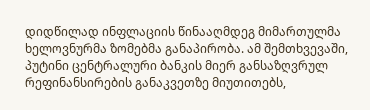დიდწილად ინფლაციის წინააღმდეგ მიმართულმა ხელოვნურმა ზომებმა განაპირობა. ამ შემთხვევაში, პუტინი ცენტრალური ბანკის მიერ განსაზღვრულ რეფინანსირების განაკვეთზე მიუთითებს,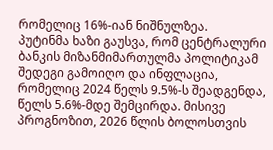რომელიც 16%-იან ნიშნულზეა.
პუტინმა ხაზი გაუსვა, რომ ცენტრალური ბანკის მიზანმიმართულმა პოლიტიკამ შედეგი გამოიღო და ინფლაცია, რომელიც 2024 წელს 9.5%-ს შეადგენდა, წელს 5.6%-მდე შემცირდა. მისივე პროგნოზით, 2026 წლის ბოლოსთვის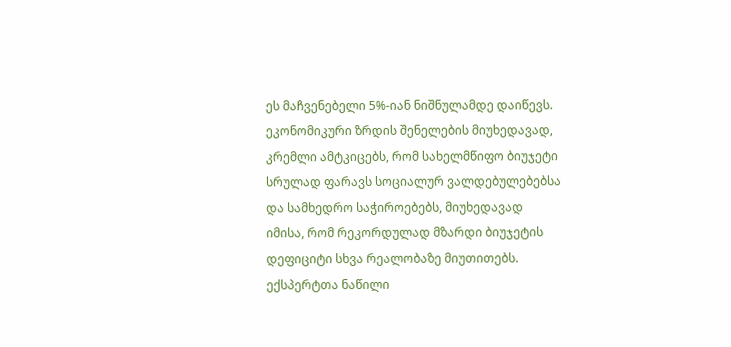ეს მაჩვენებელი 5%-იან ნიშნულამდე დაიწევს.
ეკონომიკური ზრდის შენელების მიუხედავად, კრემლი ამტკიცებს, რომ სახელმწიფო ბიუჯეტი სრულად ფარავს სოციალურ ვალდებულებებსა და სამხედრო საჭიროებებს, მიუხედავად იმისა, რომ რეკორდულად მზარდი ბიუჯეტის დეფიციტი სხვა რეალობაზე მიუთითებს.
ექსპერტთა ნაწილი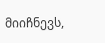მიიჩნევს,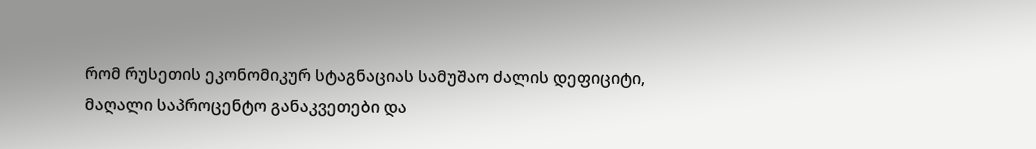რომ რუსეთის ეკონომიკურ სტაგნაციას სამუშაო ძალის დეფიციტი, მაღალი საპროცენტო განაკვეთები და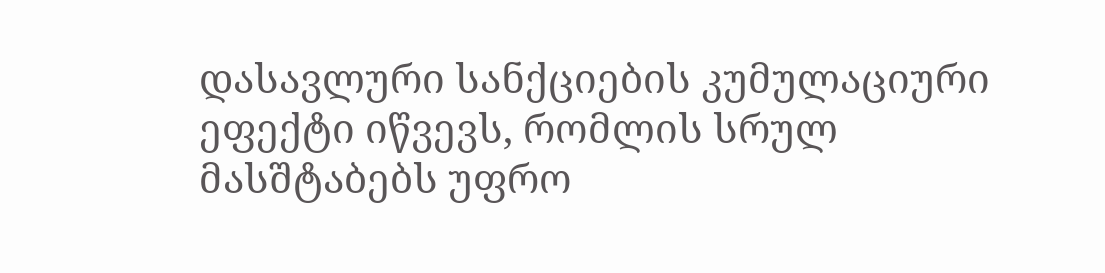დასავლური სანქციების კუმულაციური ეფექტი იწვევს, რომლის სრულ მასშტაბებს უფრო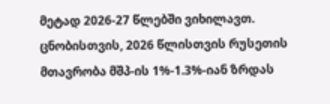მეტად 2026-27 წლებში ვიხილავთ.
ცნობისთვის, 2026 წლისთვის რუსეთის მთავრობა მშპ-ის 1%-1.3%-იან ზრდას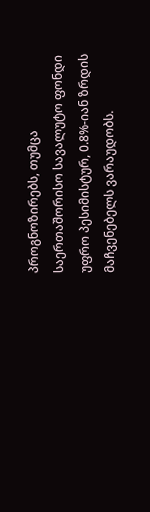პროგნოზირებს, თუმცა საერთაშორისო სავალუტო ფონდი უფრო პესიმისტურ, 0.8%-იან ზრდის მაჩვენებელს ვარაუდობს.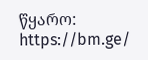წყარო: https://bm.ge/